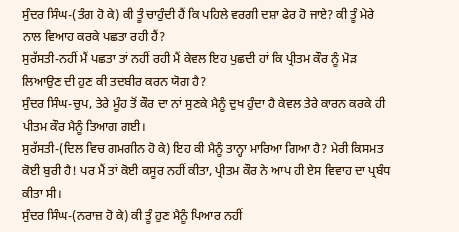ਸੁੰਦਰ ਸਿੰਘ-(ਤੰਗ ਹੋ ਕੇ) ਕੀ ਤੂੰ ਚਾਹੁੰਦੀ ਹੈਂ ਕਿ ਪਹਿਲੇ ਵਰਗੀ ਦਸ਼ਾ ਫੇਰ ਹੋ ਜਾਏ? ਕੀ ਤੂੰ ਮੇਰੇ ਨਾਲ ਵਿਆਹ ਕਰਕੇ ਪਛਤਾ ਰਹੀ ਹੈਂ?
ਸੁਰੱਸਤੀ-ਨਹੀਂ ਮੈਂ ਪਛਤਾ ਤਾਂ ਨਹੀਂ ਰਹੀ ਮੈਂ ਕੇਵਲ ਇਹ ਪੁਛਦੀ ਹਾਂ ਕਿ ਪ੍ਰੀਤਮ ਕੌਰ ਨੂੰ ਮੋੜ ਲਿਆਉਣ ਦੀ ਹੁਣ ਕੀ ਤਦਬੀਰ ਕਰਨ ਯੋਗ ਹੈ?
ਸੁੰਦਰ ਸਿੰਘ-ਚੁਪ, ਤੇਰੇ ਮੂੰਹ ਤੋਂ ਕੌਰ ਦਾ ਨਾਂ ਸੁਣਕੇ ਮੈਨੂੰ ਦੁਖ ਹੁੰਦਾ ਹੈ ਕੇਵਲ ਤੇਰੇ ਕਾਰਨ ਕਰਕੇ ਹੀ ਪੀਤਮ ਕੌਰ ਮੈਨੂੰ ਤਿਆਗ ਗਈ।
ਸੁਰੱਸਤੀ-(ਦਿਲ ਵਿਚ ਗਮਗੀਨ ਹੋ ਕੇ) ਇਹ ਕੀ ਮੈਨੂੰ ਤਾਨ੍ਹਾ ਮਾਰਿਆ ਗਿਆ ਹੈ? ਮੇਰੀ ਕਿਸਮਤ ਕੋਈ ਬੁਰੀ ਹੈ! ਪਰ ਮੈਂ ਤਾਂ ਕੋਈ ਕਸੂਰ ਨਹੀਂ ਕੀਤਾ, ਪ੍ਰੀਤਮ ਕੌਰ ਨੇ ਆਪ ਹੀ ਏਸ ਵਿਵਾਹ ਦਾ ਪ੍ਰਬੰਧ ਕੀਤਾ ਸੀ।
ਸੁੰਦਰ ਸਿੰਘ-(ਨਰਾਜ਼ ਹੋ ਕੇ) ਕੀ ਤੂੰ ਹੁਣ ਮੈਨੂੰ ਪਿਆਰ ਨਹੀਂ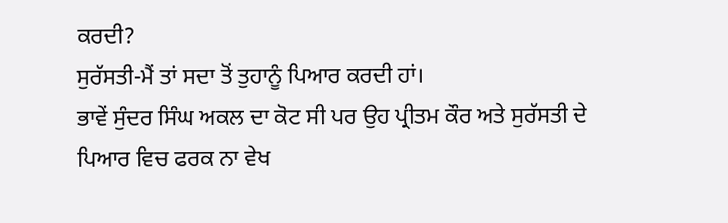ਕਰਦੀ?
ਸੁਰੱਸਤੀ-ਮੈਂ ਤਾਂ ਸਦਾ ਤੋਂ ਤੁਹਾਨੂੰ ਪਿਆਰ ਕਰਦੀ ਹਾਂ।
ਭਾਵੇਂ ਸੁੰਦਰ ਸਿੰਘ ਅਕਲ ਦਾ ਕੋਟ ਸੀ ਪਰ ਉਹ ਪ੍ਰੀਤਮ ਕੌਰ ਅਤੇ ਸੁਰੱਸਤੀ ਦੇ ਪਿਆਰ ਵਿਚ ਫਰਕ ਨਾ ਵੇਖ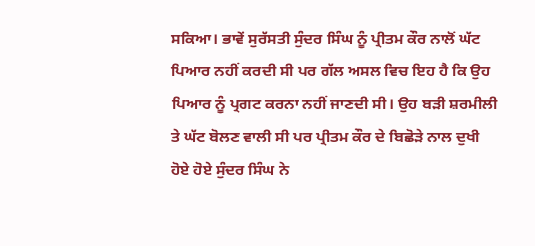ਸਕਿਆ। ਭਾਵੇਂ ਸੁਰੱਸਤੀ ਸੁੰਦਰ ਸਿੰਘ ਨੂੰ ਪ੍ਰੀਤਮ ਕੌਰ ਨਾਲੋਂ ਘੱਟ ਪਿਆਰ ਨਹੀਂ ਕਰਦੀ ਸੀ ਪਰ ਗੱਲ ਅਸਲ ਵਿਚ ਇਹ ਹੈ ਕਿ ਉਹ ਪਿਆਰ ਨੂੰ ਪ੍ਰਗਟ ਕਰਨਾ ਨਹੀਂ ਜਾਣਦੀ ਸੀ। ਉਹ ਬੜੀ ਸ਼ਰਮੀਲੀ ਤੇ ਘੱਟ ਬੋਲਣ ਵਾਲੀ ਸੀ ਪਰ ਪ੍ਰੀਤਮ ਕੌਰ ਦੇ ਬਿਛੋੜੇ ਨਾਲ ਦੁਖੀ ਹੋਏ ਹੋਏ ਸੁੰਦਰ ਸਿੰਘ ਨੇ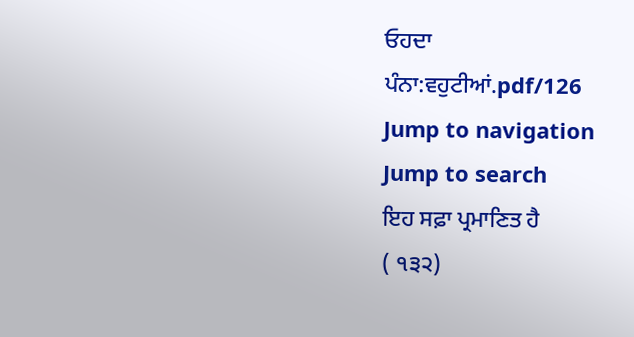ਓਹਦਾ
ਪੰਨਾ:ਵਹੁਟੀਆਂ.pdf/126
Jump to navigation
Jump to search
ਇਹ ਸਫ਼ਾ ਪ੍ਰਮਾਣਿਤ ਹੈ
( ੧੩੨)